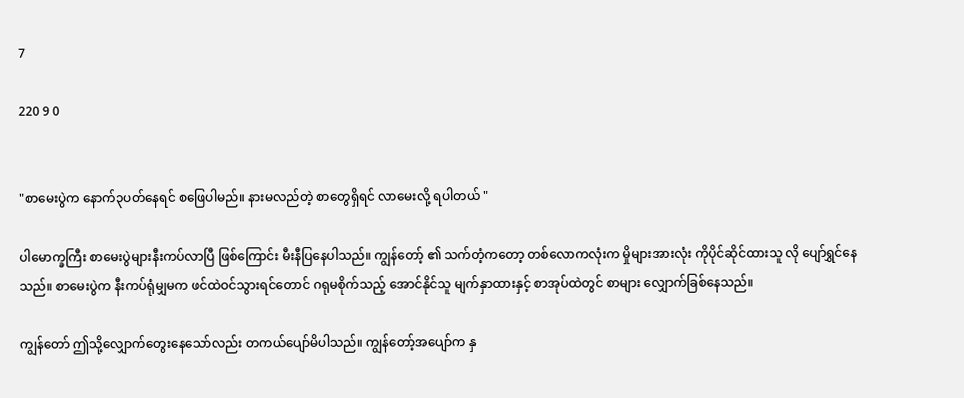7

220 9 0


"စာမေးပွဲက နောက်၃ပတ်နေရင် စဖြေပါမည်။ နားမလည်တဲ့ စာတွေရှိရင် လာမေးလို့ ရပါတယ် "

ပါမောက္ခကြီး စာမေးပွဲများနီးကပ်လာပြီ ဖြစ်ကြောင်း မီးနီပြနေပါသည်။ ကျွန်တော့် ၏ သက်တံ့ကတော့ တစ်လောကလုံးက မှိုများအားလုံး ကိုပိုင်ဆိုင်ထားသူ လို ပျော်ရွှင်နေသည်။ စာမေးပွဲက နီးကပ်ရုံမျှမက ဖင်ထဲဝင်သွားရင်တောင် ဂရုမစိုက်သည့် အောင်နိုင်သူ မျက်နှာထားနှင့် စာအုပ်ထဲတွင် စာများ လျှောက်ခြစ်နေသည်။

ကျွန်တော် ဤသို့လျှောက်တွေးနေသော်လည်း တကယ်ပျော်မိပါသည်။ ကျွန်တော့်အပျော်က နှ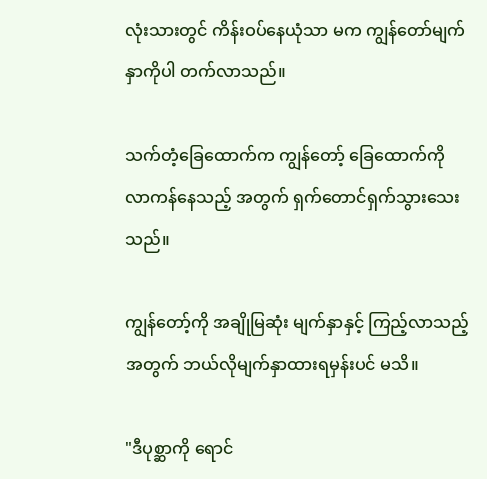လုံးသားတွင် ကိန်းဝပ်နေယုံသာ မက ကျွန်တော်မျက်နှာကိုပါ တက်လာသည်။

သက်တံ့ခြေထောက်က ကျွန်တော့် ခြေထောက်ကို လာကန်နေသည့် အတွက် ရှက်တောင်ရှက်သွားသေးသည်။

ကျွန်တော့်ကို အချိုမြဆုံး မျက်နှာနှင့် ကြည့်လာသည့် အတွက် ဘယ်လိုမျက်နှာထားရမှန်းပင် မသိ။

"ဒီပုစ္ဆာကို ရောင်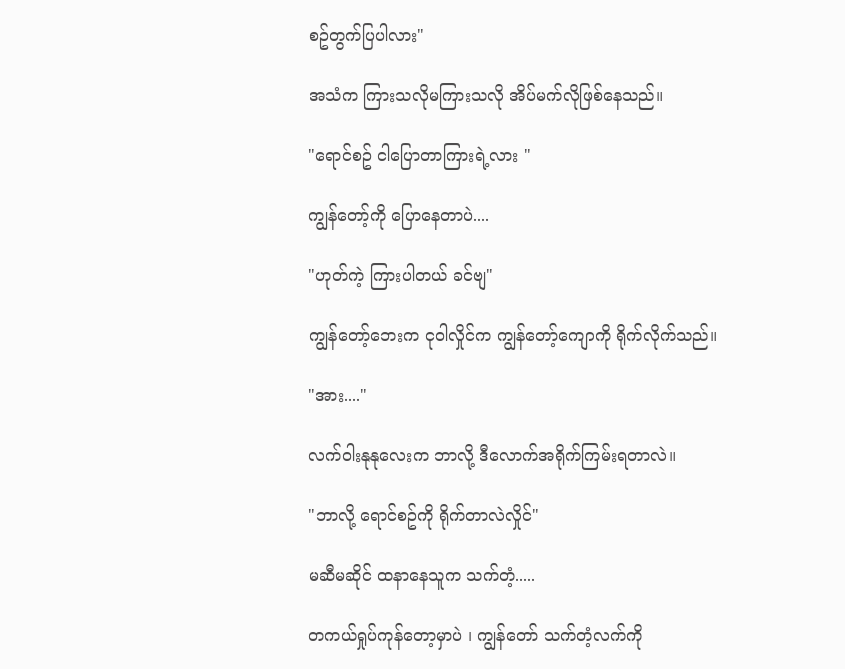စဥ်တွက်ပြပါလား"

အသံက ကြားသလိုမကြားသလို အိပ်မက်လိုဖြစ်နေသည်။

"ရောင်စဥ် ငါပြောတာကြားရဲ့လား "

ကျွန်တော့်ကို ပြောနေတာပဲ....

"ဟုတ်ကဲ့ ကြားပါတယ် ခင်ဗျ"

ကျွန်တော့်ဘေးက ငုဝါလှိုင်က ကျွန်တော့်ကျောကို ရိုက်လိုက်သည်။

"အား...."

လက်ဝါးနုနုလေးက ဘာလို့ ဒီလောက်အရိုက်ကြမ်းရတာလဲ။

"ဘာလို့ ရောင်စဥ်ကို ရိုက်တာလဲလှိုင်"

မဆီမဆိုင် ထနာနေသူက သက်တံ့.....

တကယ်ရှုပ်ကုန်တော့မှာပဲ ၊ ကျွန်တော် သက်တံ့လက်ကို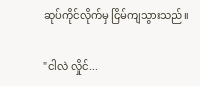ဆုပ်ကိုင်လိုက်မှ ငြိမ်ကျသွားသည်။

"ငါလဲ လှိုင်...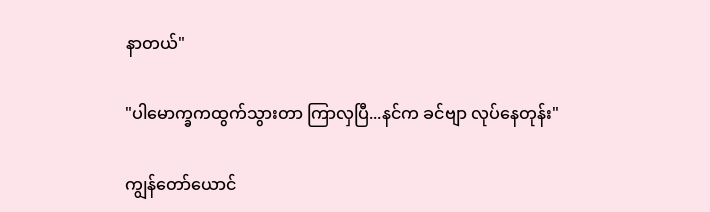နာတယ်"

"ပါမောက္ခကထွက်သွားတာ ကြာလှပြီ...နင်က ခင်ဗျာ လုပ်နေတုန်း"

ကျွန်တော်ယောင်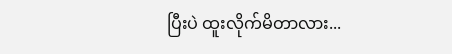ပြီးပဲ ထူးလိုက်မိတာလား...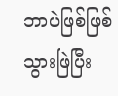ဘာပဲဖြစ်ဖြစ်သွားဖြဲပြီး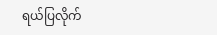ရယ်ပြလိုက်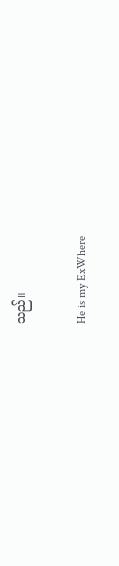သည်။

He is my ExWhere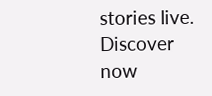stories live. Discover now